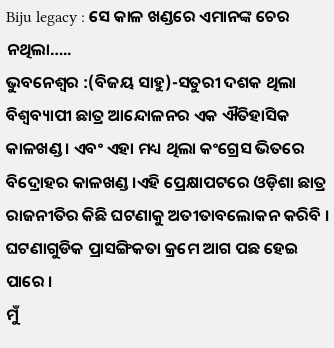Biju legacy : ସେ କାଳ ଖଣ୍ଡରେ ଏମାନଙ୍କ ଚେର ନଥିଲା…..
ଭୁବନେଶ୍ୱର :(ବିଜୟ ସାହୁ)-ସତୁରୀ ଦଶକ ଥିଲା ବିଶ୍ଵବ୍ୟାପୀ ଛାତ୍ର ଆନ୍ଦୋଳନର ଏକ ଐତିହାସିକ କାଳଖଣ୍ଡ । ଏବଂ ଏହା ମଧ୍ୟ ଥିଲା କଂଗ୍ରେସ ଭିତରେ ବିଦ୍ରୋହର କାଳଖଣ୍ଡ ।ଏହି ପ୍ରେକ୍ଷାପଟରେ ଓଡ଼ିଶା ଛାତ୍ର ରାଜନୀତିର କିଛି ଘଟଣାକୁ ଅତୀତାବଲୋକନ କରିବି ।
ଘଟଣାଗୁଡିକ ପ୍ରାସଙ୍ଗିକତା କ୍ରମେ ଆଗ ପଛ ହେଇ ପାରେ ।
ମୁଁ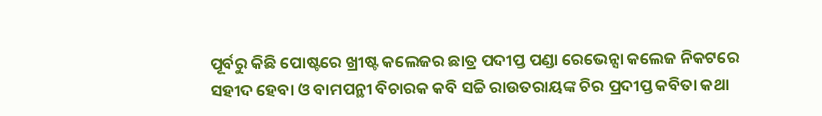ପୂର୍ବରୁ କିଛି ପୋଷ୍ଟରେ ଖ୍ରୀଷ୍ଟ କଲେଜର ଛାତ୍ର ପଦୀପ୍ତ ପଣ୍ଡା ରେଭେନ୍ସା କଲେଜ ନିକଟରେ ସହୀଦ ହେବା ଓ ବାମପନ୍ଥୀ ବିଚାରକ କବି ସଚ୍ଚି ରାଉତରାୟଙ୍କ ଚିର ପ୍ରଦୀପ୍ତ କବିତା କଥା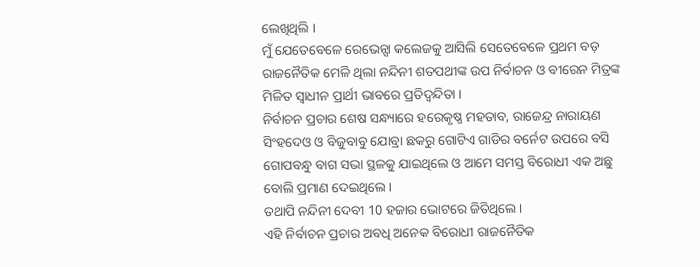ଲେଖିଥିଲି ।
ମୁଁ ଯେତେବେଳେ ରେଭେନ୍ସା କଲେଜକୁ ଆସିଲି ସେତେବେଳେ ପ୍ରଥମ ବଡ଼ ରାଜନୈତିକ ମେଳି ଥିଲା ନନ୍ଦିନୀ ଶତପଥୀଙ୍କ ଉପ ନିର୍ବାଚନ ଓ ବୀରେନ ମିତ୍ରଙ୍କ ମିଳିତ ସ୍ୱାଧୀନ ପ୍ରାର୍ଥୀ ଭାବରେ ପ୍ରତିଦ୍ବନ୍ଦିତା ।
ନିର୍ବାଚନ ପ୍ରଚାର ଶେଷ ସନ୍ଧ୍ୟାରେ ହରେକୃଷ୍ଣ ମହତାବ, ରାଜେନ୍ଦ୍ର ନାରାୟଣ ସିଂହଦେଓ ଓ ବିଜୁବାବୁ ଯୋବ୍ରା ଛକରୁ ଗୋଟିଏ ଗାଡିର ବର୍ନେଟ ଉପରେ ବସି ଗୋପବନ୍ଧୁ ବାଗ ସଭା ସ୍ଥଳକୁ ଯାଇଥିଲେ ଓ ଆମେ ସମସ୍ତ ବିରୋଧୀ ଏକ ଅଛୁ ବୋଲି ପ୍ରମାଣ ଦେଇଥିଲେ ।
ତଥାପି ନନ୍ଦିନୀ ଦେବୀ 10 ହଜାର ଭୋଟରେ ଜିତିଥିଲେ ।
ଏହି ନିର୍ବାଚନ ପ୍ରଚାର ଅବଧି ଅନେକ ବିରୋଧୀ ରାଜନୈତିକ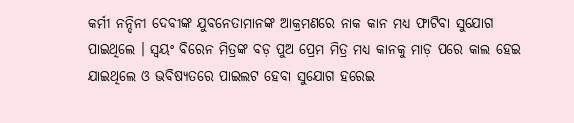କର୍ମୀ ନନ୍ଦିନୀ ଦେବୀଙ୍କ ଯୁବନେତାମାନଙ୍କ ଆକ୍ରମଣରେ ନାକ କାନ ମଧ୍ୟ ଫାଟିବା ସୁଯୋଗ ପାଇଥିଲେ । ସ୍ୱୟଂ ବିରେନ ମିତ୍ରଙ୍କ ବଡ଼ ପୁଅ ପ୍ରେମ ମିତ୍ର ମଧ୍ୟ କାନକୁ ମାଡ଼ ପରେ କାଲ ହେଇ ଯାଇଥିଲେ ଓ ଭବିଷ୍ୟତରେ ପାଇଲଟ ହେବା ସୁଯୋଗ ହରେଇ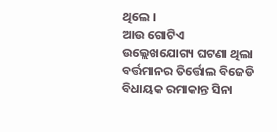ଥିଲେ ।
ଆଉ ଗୋଟିଏ ଉଲ୍ଲେଖଯୋଗ୍ୟ ଘଟଣା ଥିଲା ବର୍ତ୍ତମାନର ତିର୍ତ୍ତୋଲ ବିଜେଡି ବିଧାୟକ ରମାକାନ୍ତ ସିନା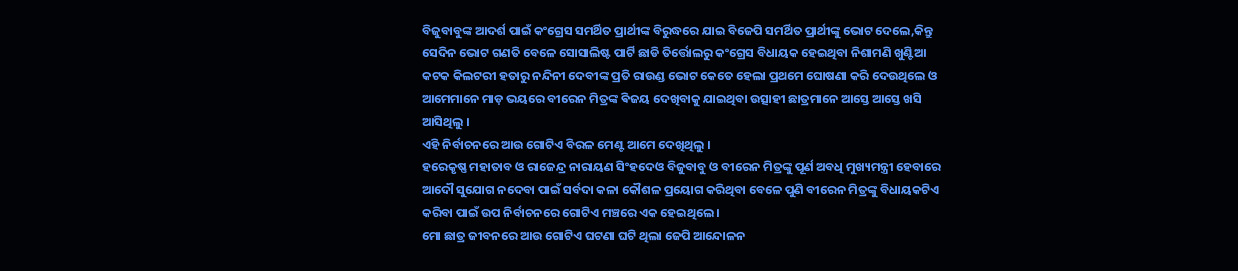ବିଜୁବାବୁଙ୍କ ଆଦର୍ଶ ପାଇଁ କଂଗ୍ରେସ ସମର୍ଥିତ ପ୍ରାର୍ଥୀଙ୍କ ବିରୁଦ୍ଧରେ ଯାଇ ବିଜେପି ସମର୍ଥିତ ପ୍ରାର୍ଥୀଙ୍କୁ ଭୋଟ ଦେଲେ,କିନ୍ତୁ ସେଦିନ ଭୋଟ ଗଣତି ବେଳେ ସୋସାଲିଷ୍ଟ ପାର୍ଟି ଛାଡି ତିର୍ତ୍ତୋଲରୁ କଂଗ୍ରେସ ବିଧାୟକ ହେଇଥିବା ନିଶାମଣି ଖୁଣ୍ଟିଆ କଟକ କିଲଟରୀ ହତାରୁ ନନ୍ଦିନୀ ଦେବୀଙ୍କ ପ୍ରତି ରାଉଣ୍ଡ ଭୋଟ କେତେ ହେଲା ପ୍ରଥମେ ଘୋଷଣା କରି ଦେଉଥିଲେ ଓ ଆମେମାନେ ମାଡ଼ ଭୟରେ ବୀରେନ ମିତ୍ରଙ୍କ ଵିଜୟ ଦେଖିବାକୁ ଯାଇଥିବା ଉତ୍ସାହୀ ଛାତ୍ରମାନେ ଆସ୍ତେ ଆସ୍ତେ ଖସି ଆସିଥିଲୁ ।
ଏହି ନିର୍ବାଚନରେ ଆଉ ଗୋଟିଏ ବିରଳ ମେଣ୍ଟ ଆମେ ଦେଖିଥିଲୁ ।
ହରେକୃଷ୍ଣ ମହାତାବ ଓ ରାଜେନ୍ଦ୍ର ନାରାୟଣ ସିଂହଦେଓ ବିଜୁବାବୁ ଓ ବୀରେନ ମିତ୍ରଙ୍କୁ ପୂର୍ଣ ଅବଧି ମୁଖ୍ୟମନ୍ତ୍ରୀ ହେବାରେ ଆଦୌ ସୁଯୋଗ ନଦେବା ପାଇଁ ସର୍ବଦା କଳା କୌଶଳ ପ୍ରୟୋଗ କରିଥିବା ବେଳେ ପୁଣି ବୀରେନ ମିତ୍ରଙ୍କୁ ବିଧାୟକଟିଏ କରିବା ପାଇଁ ଉପ ନିର୍ବାଚନରେ ଗୋଟିଏ ମଞ୍ଚରେ ଏକ ହେଇଥିଲେ ।
ମୋ ଛାତ୍ର ଜୀବନରେ ଆଉ ଗୋଟିଏ ଘଟଣା ଘଟି ଥିଲା ଜେପି ଆନ୍ଦୋଳନ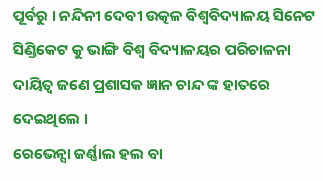ପୂର୍ବରୁ । ନନ୍ଦିନୀ ଦେବୀ ଉତ୍କଳ ବିଶ୍ୱବିଦ୍ୟାଳୟ ସିନେଟ ସିଣ୍ଡିକେଟ କୁ ଭାଙ୍ଗି ବିଶ୍ୱ ବିଦ୍ୟାଳୟର ପରିଚାଳନା ଦାୟିତ୍ବ ଜଣେ ପ୍ରଶାସକ ଜ୍ଞାନ ଚାନ୍ଦ ଙ୍କ ହାତରେ ଦେଇଥିଲେ ।
ରେଭେନ୍ସା ଜର୍ଣ୍ଣାଲ ହଲ ବା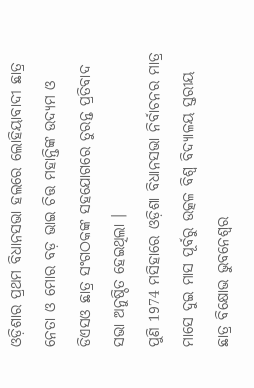ଓଡ଼ିଶାର ପ୍ରଥମ ବିଧାନସଭା ହଲରେ ଲୋହିୟାବାଦୀ ଛାତ୍ର ନେତା ଓ ମୋର ବଡ଼ ଭାଇ ଚିତ୍ତ ମହାନ୍ତିଙ୍କ ଉଦ୍ୟମ ଓ ଡିଏସଓ ଛାତ୍ର ସଂଗଠକଙ୍କ ସହଯୋଗରେ ତୁରନ୍ତ ପ୍ରତିବାଦ ସଭା ଅନୁଷ୍ଠିତ ହେଇଥିଲା ।
ପୁଣି 1974 ମସିହାରେ ଓଡ଼ିଶା ବିଧାନସଭା ନିର୍ବାଚନର ମାତ୍ର ମାସେ ଦୁଇ ମାସ ପୂର୍ବରୁ ଉତ୍କଳ ବିଶ୍ଵ ବିଦ୍ୟାଳୟ ସ୍ତରୀୟ ଛାତ୍ର ବିକ୍ଷୋଭ ଭୁବନେଶ୍ୱର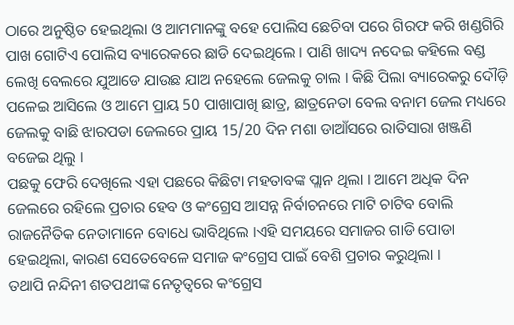ଠାରେ ଅନୁଷ୍ଠିତ ହେଇଥିଲା ଓ ଆମମାନଙ୍କୁ ବହେ ପୋଲିସ ଛେଚିବା ପରେ ଗିରଫ କରି ଖଣ୍ଡଗିରି ପାଖ ଗୋଟିଏ ପୋଲିସ ବ୍ୟାରେକରେ ଛାଡି ଦେଇଥିଲେ । ପାଣି ଖାଦ୍ୟ ନଦେଇ କହିଲେ ବଣ୍ଡ ଲେଖି ବେଲରେ ଯୁଆଡେ ଯାଉଛ ଯାଅ ନହେଲେ ଜେଲକୁ ଚାଲ । କିଛି ପିଲା ବ୍ୟାରେକରୁ ଦୌଡ଼ି ପଳେଇ ଆସିଲେ ଓ ଆମେ ପ୍ରାୟ 50 ପାଖାପାଖି ଛାତ୍ର, ଛାତ୍ରନେତା ବେଲ ବନାମ ଜେଲ ମଧ୍ୟରେ ଜେଲକୁ ବାଛି ଝାରପଡା ଜେଲରେ ପ୍ରାୟ 15/20 ଦିନ ମଶା ଡାଆଁସରେ ରାତିସାରା ଖଞ୍ଜଣି ବଜେଇ ଥିଲୁ ।
ପଛକୁ ଫେରି ଦେଖିଲେ ଏହା ପଛରେ କିଛିଟା ମହତାବଙ୍କ ପ୍ଲାନ ଥିଲା । ଆମେ ଅଧିକ ଦିନ ଜେଲରେ ରହିଲେ ପ୍ରଚାର ହେବ ଓ କଂଗ୍ରେସ ଆସନ୍ନ ନିର୍ବାଚନରେ ମାଟି ଚାଟିବ ବୋଲି ରାଜନୈତିକ ନେତାମାନେ ବୋଧେ ଭାବିଥିଲେ ।ଏହି ସମୟରେ ସମାଜର ଗାଡି ପୋଡା ହେଇଥିଲା, କାରଣ ସେତେବେଳେ ସମାଜ କଂଗ୍ରେସ ପାଇଁ ବେଶି ପ୍ରଚାର କରୁଥିଲା ।
ତଥାପି ନନ୍ଦିନୀ ଶତପଥୀଙ୍କ ନେତୃତ୍ୱରେ କଂଗ୍ରେସ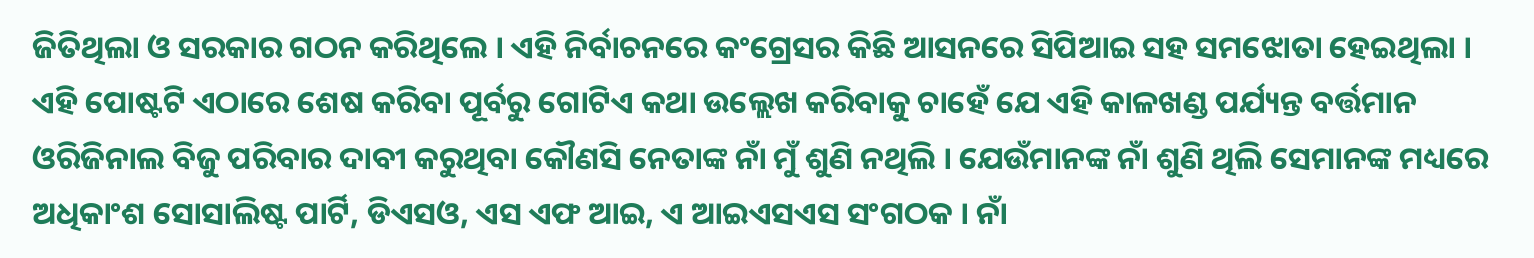ଜିତିଥିଲା ଓ ସରକାର ଗଠନ କରିଥିଲେ । ଏହି ନିର୍ବାଚନରେ କଂଗ୍ରେସର କିଛି ଆସନରେ ସିପିଆଇ ସହ ସମଝୋତା ହେଇଥିଲା ।
ଏହି ପୋଷ୍ଟଟି ଏଠାରେ ଶେଷ କରିବା ପୂର୍ବରୁ ଗୋଟିଏ କଥା ଉଲ୍ଲେଖ କରିବାକୁ ଚାହେଁ ଯେ ଏହି କାଳଖଣ୍ଡ ପର୍ଯ୍ୟନ୍ତ ବର୍ତ୍ତମାନ
ଓରିଜିନାଲ ବିଜୁ ପରିବାର ଦାବୀ କରୁଥିବା କୌଣସି ନେତାଙ୍କ ନାଁ ମୁଁ ଶୁଣି ନଥିଲି । ଯେଉଁମାନଙ୍କ ନାଁ ଶୁଣି ଥିଲି ସେମାନଙ୍କ ମଧ୍ୟରେ ଅଧିକାଂଶ ସୋସାଲିଷ୍ଟ ପାର୍ଟି, ଡିଏସଓ, ଏସ ଏଫ ଆଇ, ଏ ଆଇଏସଏସ ସଂଗଠକ । ନାଁ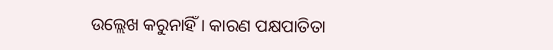ଉଲ୍ଲେଖ କରୁନାହିଁ । କାରଣ ପକ୍ଷପାତିତା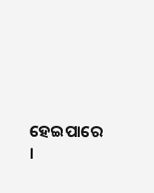ହେଇପାରେ ।